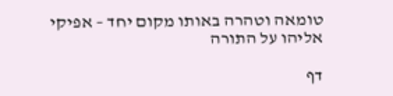טומאה וטהרה באותו מקום יחד – אפיקי אליהו על התורה

דף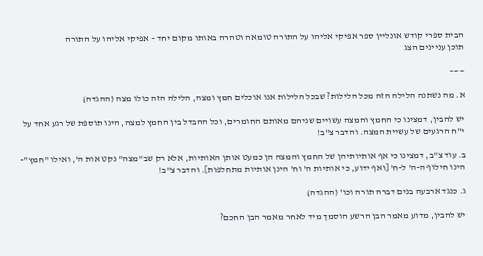הבית ספרי קודש אונליין ספר אפיקי אליהו על התורה טומאה וטהרה באותו מקום יחד – אפיקי אליהו על התורה
תוכן עניינים הצג

——–

א. מה נשתנה הלילה הזה מכל הלילות? שבכל הלילות אנו אוכלים חמץ ומצה, הלילה הזה כולו מצה (ההגדה)

יש להבין, דמצינו כי החמץ והמצה עשויים שניהם מאותם החומרים, וכל ההבדל בין החמץ למצה, הינו תוספת של רגע אחד על י"ח הרגעים של עשיית המצה. והדבר צ"ב!

ב. עוד צ"ב, דמצינו כי אף אותיותיהן של החמץ והמצה הן כמעט אותן האותיות, אלא רק שב"מצה" נקט אות ה', ואילו "חמץ"- הינו חילוף ה-ה' ל-ח' [ואף ידוע, כי אותיות ה' וח' הינן אותיות מתחלפות]. והדבר צ"ב!

ג. כנגד ארבעה בנים דברה תורה וכו' (ההגדה)

יש להבין, מדוע מאמר הבן הרשע הוסמך מיד לאחר מאמר הבן החכם?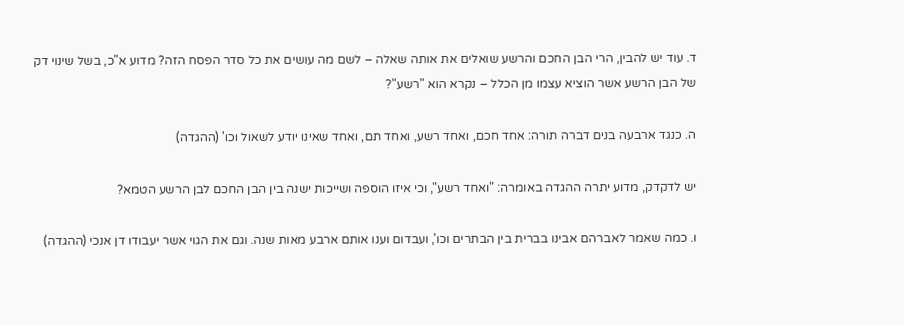ד. עוד יש להבין, הרי הבן החכם והרשע שואלים את אותה שאלה – לשם מה עושים את כל סדר הפסח הזה? מדוע א"כ, בשל שינוי דק של הבן הרשע אשר הוציא עצמו מן הכלל – נקרא הוא "רשע"?

ה. כנגד ארבעה בנים דברה תורה: אחד חכם, ואחד רשע, ואחד תם, ואחד שאינו יודע לשאול וכו' (ההגדה)

יש לדקדק, מדוע יתרה ההגדה באומרה: "ואחד רשע", וכי איזו הוספה ושייכות ישנה בין הבן החכם לבן הרשע הטמא?

ו. כמה שאמר לאברהם אבינו בברית בין הבתרים וכו', ועבדום וענו אותם ארבע מאות שנה. וגם את הגוי אשר יעבודו דן אנכי (ההגדה)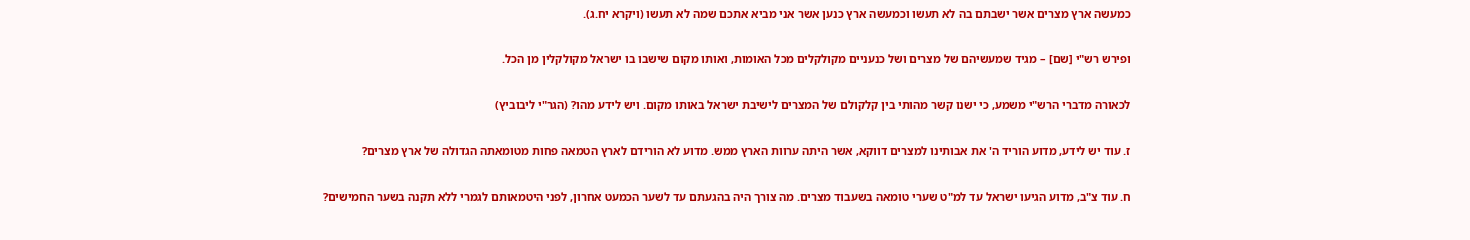כמעשה ארץ מצרים אשר ישבתם בה לא תעשו וכמעשה ארץ כנען אשר אני מביא אתכם שמה לא תעשו (ויקרא יח.ג).

ופירש רש"י [שם] – מגיד שמעשיהם של מצרים ושל כנעניים מקולקלים מכל האומות, ואותו מקום שישבו בו ישראל מקולקלין מן הכל.

לכאורה מדברי הרש"י משמע, כי ישנו קשר מהותי בין קלקולם של המצרים לישיבת ישראל באותו מקום. ויש לידע מהו? (הגר"י ליבוביץ)

ז. עוד יש לידע, מדוע הוריד ה' את אבותינו למצרים דווקא, אשר היתה ערוות הארץ ממש. מדוע לא הורידם לארץ הטמאה פחות מטומאתה הגדולה של ארץ מצרים?

ח. עוד צ"ב, מדוע הגיעו ישראל עד למ"ט שערי טומאה בשעבוד מצרים. מה צורך היה בהגעתם עד לשער הכמעט אחרון, לפני היטמאותם לגמרי ללא תקנה בשער החמישים?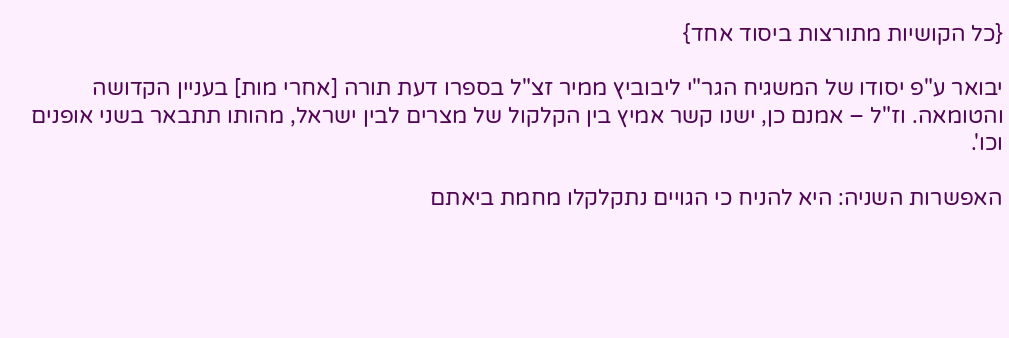{כל הקושיות מתורצות ביסוד אחד}

יבואר ע"פ יסודו של המשגיח הגר"י ליבוביץ ממיר זצ"ל בספרו דעת תורה [אחרי מות] בעניין הקדושה והטומאה. וז"ל – אמנם כן, ישנו קשר אמיץ בין הקלקול של מצרים לבין ישראל, מהותו תתבאר בשני אופנים וכו'.

האפשרות השניה: היא להניח כי הגויים נתקלקלו מחמת ביאתם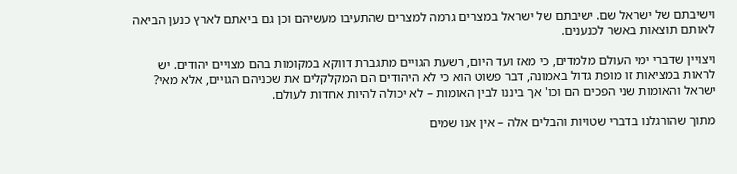וישיבתם של ישראל שם. ישיבתם של ישראל במצרים גרמה למצרים שהתעיבו מעשיהם וכן גם ביאתם לארץ כנען הביאה לאותם תוצאות באשר לכנענים.

ויצויין שדברי ימי העולם מלמדים, כי מאז ועד היום, רשעת הגויים מתגברת דווקא במקומות בהם מצויים יהודים. יש לראות במציאות זו מופת גדול באמונה, דבר פשוט הוא כי לא היהודים הם המקלקלים את שכניהם הגויים, אלא מאי? ישראל והאומות שני הפכים הם וכו' אך ביננו לבין האומות – לא יכולה להיות אחדות לעולם.

מתוך שהורגלנו בדברי שטויות והבלים אלה – אין אנו שמים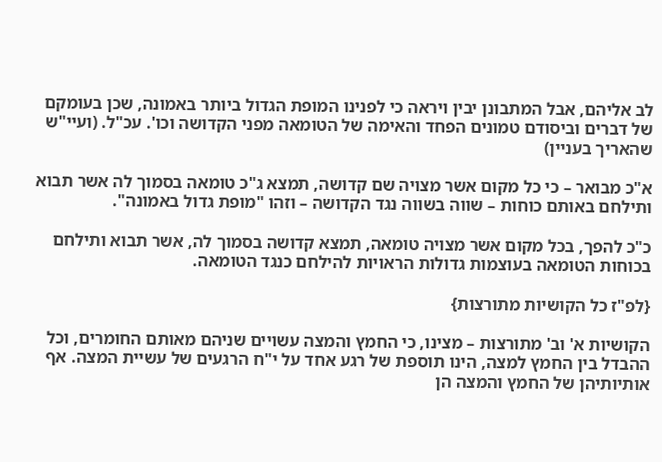לב אליהם, אבל המתבונן יבין ויראה כי לפנינו המופת הגדול ביותר באמונה, שכן בעומקם של דברים וביסודם טמונים הפחד והאימה של הטומאה מפני הקדושה וכו'. עכ"ל. (ועיי"ש שהאריך בעניין)

א"כ מבואר – כי כל מקום אשר מצויה שם קדושה, תמצא ג"כ טומאה בסמוך לה אשר תבוא ותילחם באותם כוחות – שווה בשווה נגד הקדושה – וזהו "מופת גדול באמונה".

כ"כ להפך, בכל מקום אשר מצויה טומאה, תמצא קדושה בסמוך לה, אשר תבוא ותילחם בכוחות הטומאה בעוצמות גדולות הראויות להילחם כנגד הטומאה.

{לפ"ז כל הקושיות מתורצות}

הקושיות א' וב' מתורצות – מצינו, כי החמץ והמצה עשויים שניהם מאותם החומרים, וכל ההבדל בין החמץ למצה, הינו תוספת של רגע אחד על י"ח הרגעים של עשיית המצה. אף אותיותיהן של החמץ והמצה הן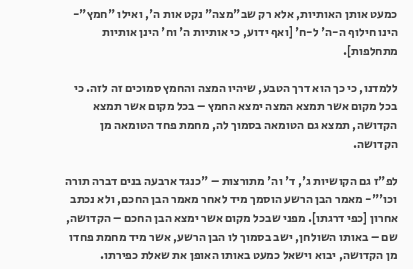כמעט אותן האותיות, אלא רק שב"מצה" נקט אות ה', ואילו "חמץ"- הינו חילוף ה-ה' ל-ח' [ואף ידוע, כי אותיות ה' וח' הינן אותיות מתחלפות].

ללמדנו, כי כך הוא דרך הטבע, שיהיו המצה והחמץ סמוכים זה לזה. כי בכל מקום אשר תמצא המצה ימצא החמץ – בכל מקום אשר תמצא הקדושה, תמצא גם הטומאה בסמוך לה, מחמת פחד הטומאה מן הקדושה.

לפ"ז גם הקושיות ג', ד' וה' מתורצות – "כנגד ארבעה בנים דברה תורה וכו'"- מאמר הבן הרשע הוסמך מיד לאחר מאמר הבן החכם, ולא נכתב אחרון [כפי דרגתו]. מפני שבכל מקום אשר ימצא הבן החכם – הקדושה, שם – באותו השולחן, ישב בסמוך לו הבן הרשע, אשר מיד מחמת פחדו מן הקדושה, יבוא וישאל כמעט באותו האופן את שאלת כפירתו.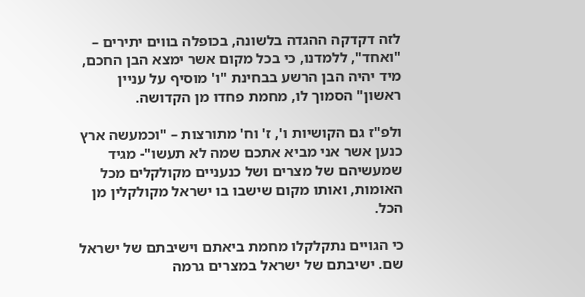לזה דקדקה ההגדה בלשונה, בכופלה בווים יתירים – "ואחד", ללמדנו, כי בכל מקום אשר ימצא הבן החכם, מיד יהיה הבן הרשע בבחינת "ו' מוסיף על עניין ראשון" הסמוך לו, מחמת פחדו מן הקדושה.

ולפ"ז גם הקושיות ו', ז' וח' מתורצות – "וכמעשה ארץ כנען אשר אני מביא אתכם שמה לא תעשו"- מגיד שמעשיהם של מצרים ושל כנעניים מקולקלים מכל האומות, ואותו מקום שישבו בו ישראל מקולקלין מן הכל.

כי הגויים נתקלקלו מחמת ביאתם וישיבתם של ישראל שם. ישיבתם של ישראל במצרים גרמה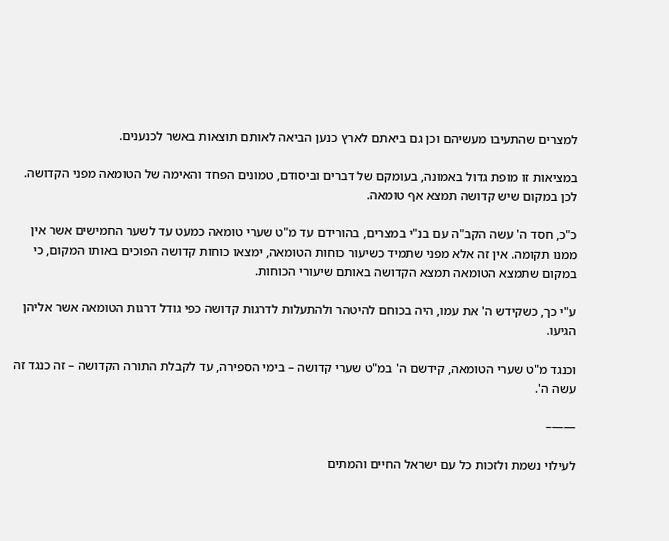למצרים שהתעיבו מעשיהם וכן גם ביאתם לארץ כנען הביאה לאותם תוצאות באשר לכנענים.

במציאות זו מופת גדול באמונה, בעומקם של דברים וביסודם, טמונים הפחד והאימה של הטומאה מפני הקדושה. לכן במקום שיש קדושה תמצא אף טומאה.

כ"כ, חסד ה' עשה הקב"ה עם בנ"י במצרים, בהורידם עד מ"ט שערי טומאה כמעט עד לשער החמישים אשר אין ממנו תקומה. אין זה אלא מפני שתמיד כשיעור כוחות הטומאה, ימצאו כוחות קדושה הפוכים באותו המקום, כי במקום שתמצא הטומאה תמצא הקדושה באותם שיעורי הכוחות.

ע"י כך, כשקידש ה' את עמו, היה בכוחם להיטהר ולהתעלות לדרגות קדושה כפי גודל דרגות הטומאה אשר אליהן הגיעו.

וכנגד מ"ט שערי הטומאה, קידשם ה' במ"ט שערי קדושה – בימי הספירה, עד לקבלת התורה הקדושה – זה כנגד זה עשה ה'.

——–

לעילוי נשמת ולזכות כל עם ישראל החיים והמתים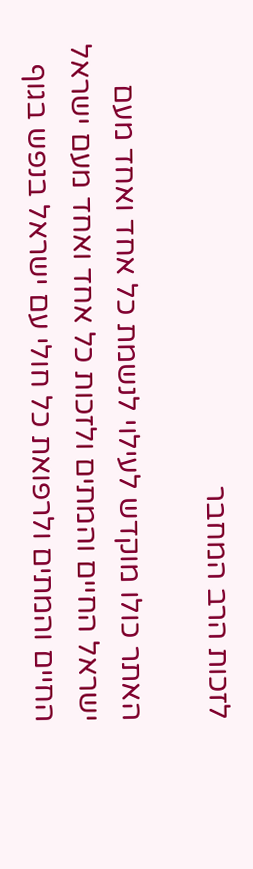לזכות הרב המחבר

האתר כולו מוקדש לעילוי לנשמת כל אחד ואחד מעם ישראל החיים והמתים ולזכות כל אחד ואחד מעם ישראל החיים והמתים ולרפואת כל חולי עם ישראל בנפש בגוף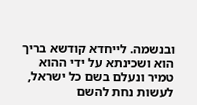ובנשמה. לייחדא קודשא בריך הוא ושכינתא על ידי ההוא טמיר ונעלם בשם כל ישראל, לעשות נחת להשם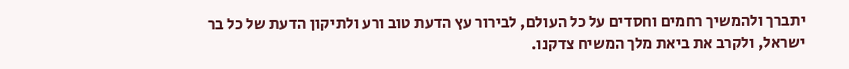יתברך ולהמשיך רחמים וחסדים על כל העולם, לבירור עץ הדעת טוב ורע ולתיקון הדעת של כל בר ישראל, ולקרב את ביאת מלך המשיח צדקנו.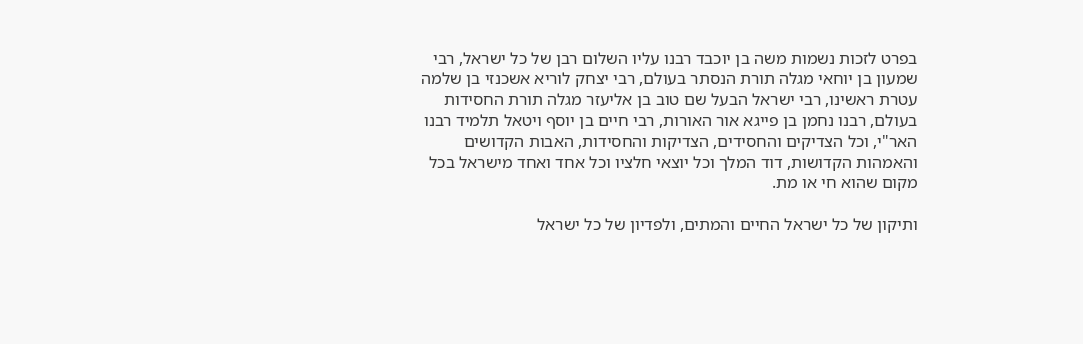בפרט לזכות נשמות משה בן יוכבד רבנו עליו השלום רבן של כל ישראל, רבי שמעון בן יוחאי מגלה תורת הנסתר בעולם, רבי יצחק לוריא אשכנזי בן שלמה עטרת ראשינו, רבי ישראל הבעל שם טוב בן אליעזר מגלה תורת החסידות בעולם, רבנו נחמן בן פייגא אור האורות, רבי חיים בן יוסף ויטאל תלמיד רבנו האר"י, וכל הצדיקים והחסידים, הצדיקות והחסידות, האבות הקדושים והאמהות הקדושות, דוד המלך וכל יוצאי חלציו וכל אחד ואחד מישראל בכל מקום שהוא חי או מת.

ותיקון של כל ישראל החיים והמתים, ולפדיון של כל ישראל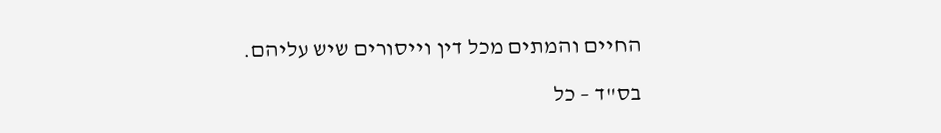החיים והמתים מכל דין וייסורים שיש עליהם.

בס"ד – כל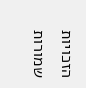הזכויות שמורות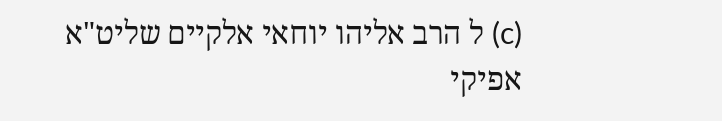(c) ל הרב אליהו יוחאי אלקיים שליט"א
אפיקי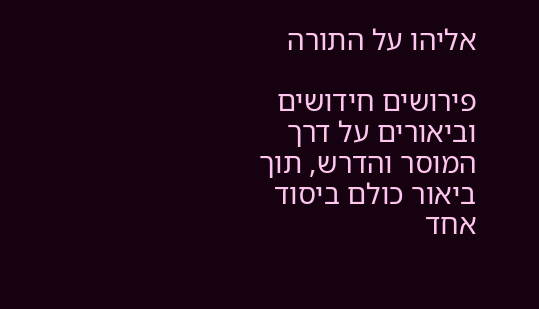אליהו על התורה

פירושים חידושים וביאורים על דרך המוסר והדרש, תוך ביאור כולם ביסוד אחד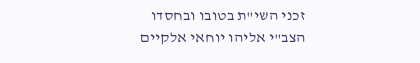זכני השי"ת בטובו ובחסדו
הצב"י אליהו יוחאי אלקיים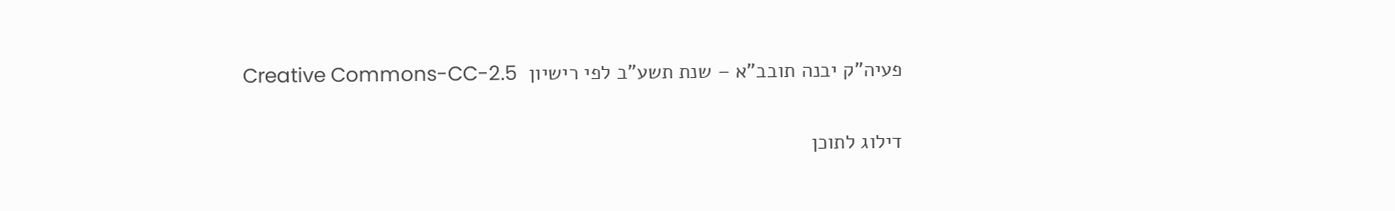פעיה"ק יבנה תובב"א – שנת תשע"ב לפי רישיון  Creative Commons-CC-2.5

דילוג לתוכן